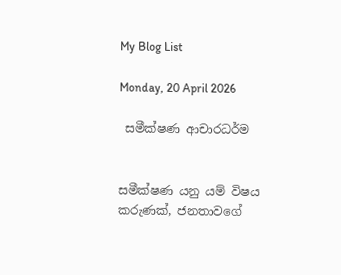My Blog List

Monday, 20 April 2026

 සමීක්ෂණ ආචාරධර්ම


සමීක්ෂණ යනු යම් විෂය කරුණක්, ජනතාවගේ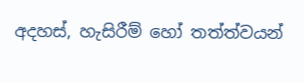අදහස්, හැසිරීම් හෝ තත්ත්වයන්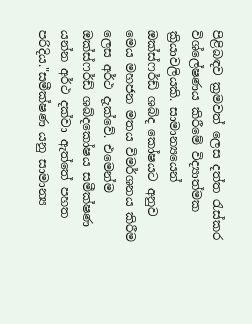පිළිබඳව ක්‍රමවත් ලෙස දත්ත රැස්කර විශ්ලේෂණය කිරීමේ විද්‍යාත්මක ක්‍රියාවලියකි. සාමාන්‍යයෙන් ඔක්ස්ෆර්ඩ් ශබ්ද කෝෂයට අනුව මෙය මහජන මතය විමර්ශනය කිරීම ලෙස අර්ථ දැක්වේ. එමෙන්ම  ඔක්ස්ෆර්ඩ් ශබ්දකෝෂය සමීක්ෂණ යන්න අර්ථ දක්වා ඇත්තේ පහත පරිදිය."සමීක්ෂණ යනු සාමාන්‍ය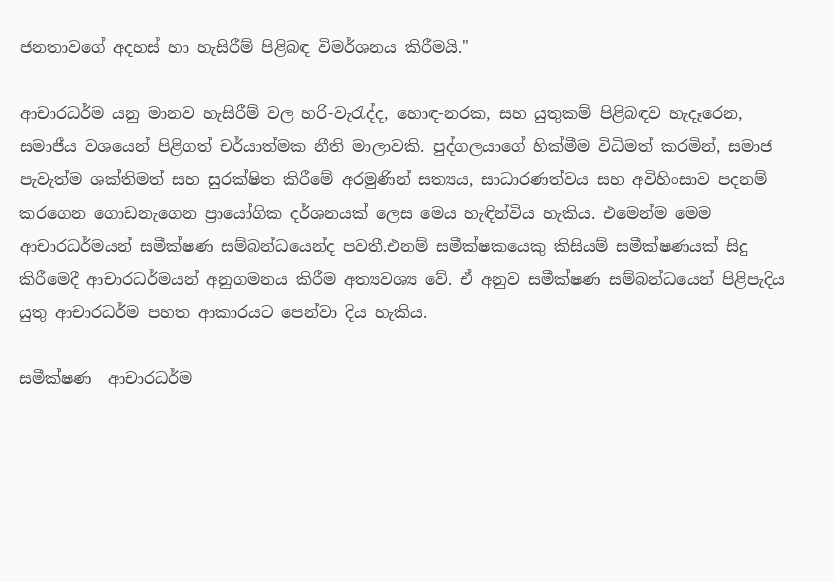ජනතාවගේ අදහස් හා හැසිරීම් පිළිබඳ විමර්ශනය කිරීමයි."

ආචාරධර්ම යනු මානව හැසිරීම් වල හරි-වැරැද්ද, හොඳ-නරක, සහ යුතුකම් පිළිබඳව හැදෑරෙන, සමාජීය වශයෙන් පිළිගත් චර්යාත්මක නීති මාලාවකි. පුද්ගලයාගේ හික්මීම විධිමත් කරමින්, සමාජ පැවැත්ම ශක්තිමත් සහ සුරක්ෂිත කිරීමේ අරමුණින් සත්‍යය, සාධාරණත්වය සහ අවිහිංසාව පදනම් කරගෙන ගොඩනැගෙන ප්‍රායෝගික දර්ශනයක් ලෙස මෙය හැඳින්විය හැකිය. එමෙන්ම මෙම ආචාරධර්මයන් සමීක්ෂණ සම්බන්ධ‍යෙන්ද පවතී.එනම් සමීක්ෂකයෙකු කිසියම් සමීක්ෂණයක් සිදු කිරීමෙදී ආචාරධර්මයන් අනුගමනය කිරීම අත්‍යවශ්‍ය වේ. ඒ අනුව සමීක්ෂණ සම්බන්ධ‍යෙන් පිළිපැදිය යුතු ආචාරධර්ම පහත ආකාරයට පෙන්වා දිය හැකිය.

සමීක්ෂණ  ආචාරධර්ම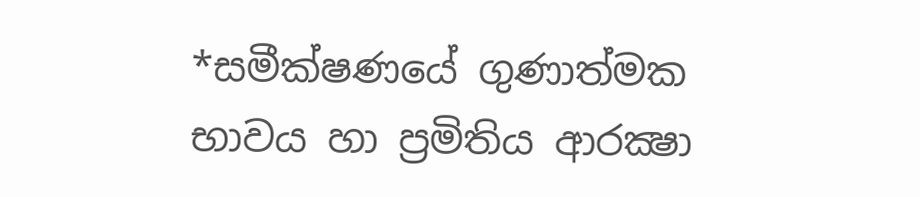*සමීක්ෂණයේ ගුණාත්මක භාවය හා ප්‍රමිතිය ආරක්‍ෂා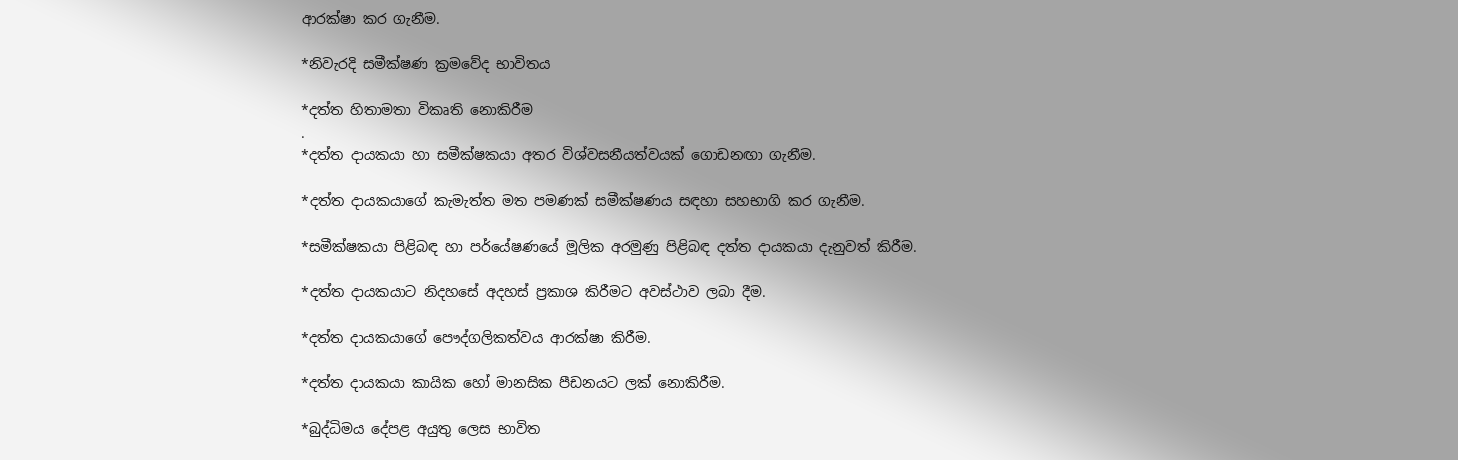ආරක්ෂා කර ගැනීම.

*නිවැරදි සමීක්ෂණ ක්‍රමවේද භාවිතය

*දත්ත හිතාමතා විකෘති නොකිරීම
.
*දත්ත දායකයා හා සමීක්ෂකයා අතර විශ්වසනීයත්වයක් ගොඩනඟා ගැනීම.

*දත්ත දායකයාගේ කැමැත්ත මත පමණක් සමීක්ෂණය සඳහා සහභාගි කර ගැනීම.

*සමීක්ෂකයා පිළිබඳ හා පර්යේෂණයේ මූලික අරමුණු පිළිබඳ දත්ත දායකයා දැනුවත් කිරීම.

*දත්ත දායකයාට නිදහසේ අදහස් ප්‍රකාශ කිරීමට අවස්ථාව ලබා දීම.

*දත්ත දායකයාගේ පෞද්ගලිකත්වය ආරක්ෂා කිරීම.

*දත්ත දායකයා කායික හෝ මානසික පීඩනයට ලක් නොකිරීම.

*බුද්ධිමය දේපළ අයුතු ලෙස භාවිත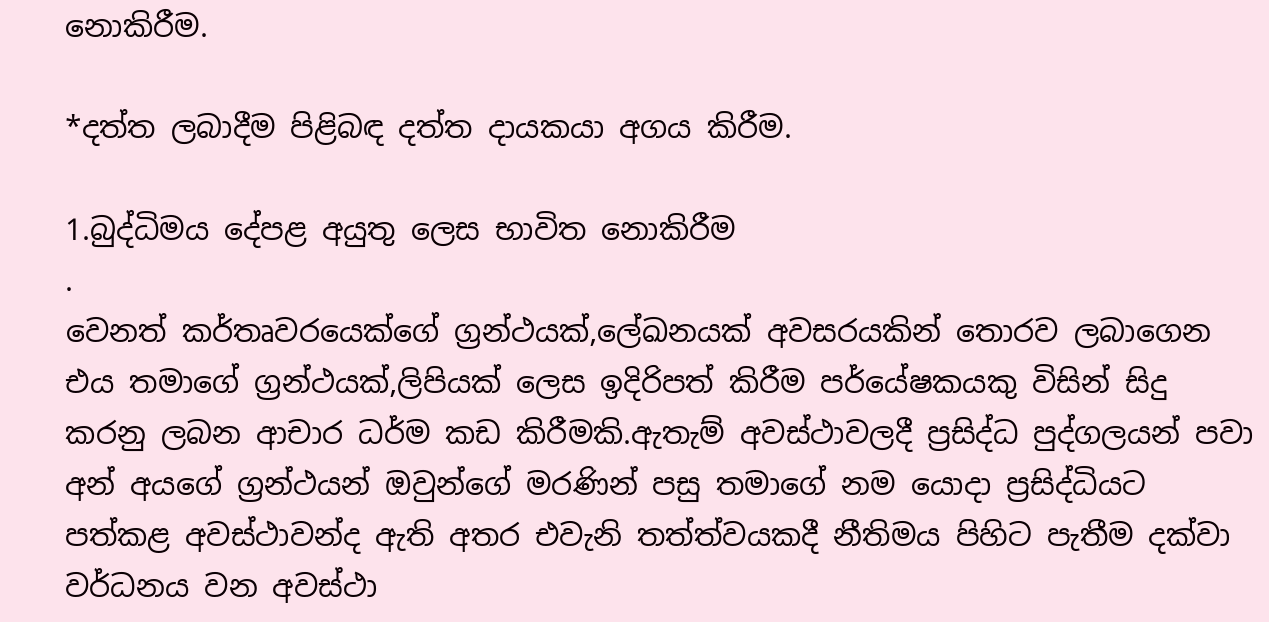නොකිරීම.

*දත්ත ලබාදීම පිළිබඳ දත්ත දායකයා අගය කිරීම.

1.බුද්ධිමය දේපළ අයුතු ලෙස භාවිත නොකිරීම
.
වෙනත් කර්තෘවරයෙක්ගේ ග්‍රන්ථයක්,ලේඛනයක් අවසරයකින් තොරව ලබාගෙන එය තමාගේ ග්‍රන්ථයක්,ලිපියක් ලෙස ඉදිරිපත් කිරීම පර්යේෂකයකු විසින් සිදු කරනු ලබන ආචාර ධර්ම කඩ කිරීමකි.ඇතැම් අවස්ථාවලදී ප්‍රසිද්ධ පුද්ගලයන් පවා අන් අයගේ ග්‍රන්ථයන් ඔවුන්ගේ මරණින් පසු තමාගේ නම යොදා ප්‍රසිද්ධියට පත්කළ අවස්ථාවන්ද ඇති අතර එවැනි තත්ත්වයකදී නීතිමය පිහිට පැතීම දක්වා වර්ධනය වන අවස්ථා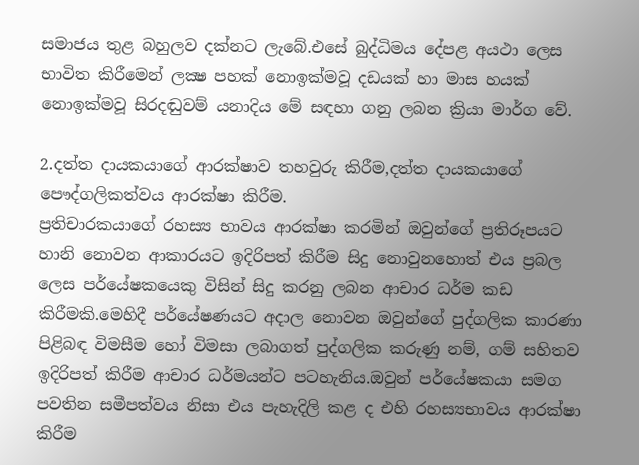සමාජය තුළ බහුලව දක්නට ලැබේ.එසේ බුද්ධිමය දේපළ අයථා ලෙස භාවිත කිරීමෙන් ලක්‍ෂ පහක් නොඉක්මවූ දඩයක් හා මාස හයක් නොඉක්මවූ සිරදඬුවම් යනාදිය මේ සඳහා ගනු ලබන ක්‍රියා මාර්ග වේ.

2.දත්ත දායකයාගේ ආරක්ෂාව තහවුරු කිරීම,දත්ත දායකයාගේ පෞද්ගලිකත්වය ආරක්ෂා කිරීම.
ප්‍රතිචාරකයාගේ රහස්‍ය භාවය ආරක්ෂා කරමින් ඔවුන්ගේ ප්‍රතිරූපයට හානි නොවන ආකාරයට ඉදිරිපත් කිරීම සිදු නොවුනහොත් එය ප්‍රබල ලෙස පර්යේෂකයෙකු විසින් සිදු කරනු ලබන ආචාර ධර්ම කඩ කිරීමකි.මෙහිදී පර්යේෂණයට අදාල නොවන ඔවුන්ගේ පුද්ගලික කාරණා පිළිබඳ විමසීම හෝ විමසා ලබාගත් පුද්ගලික කරුණු නම්, ගම් සහිතව ඉදිරිපත් කිරීම ආචාර ධර්මයන්ට පටහැනිය.ඔවුන් පර්යේෂකයා සමග පවතින සමීපත්වය නිසා එය පැහැදිලි කළ ද එහි රහස්‍යභාවය ආරක්ෂා කිරීම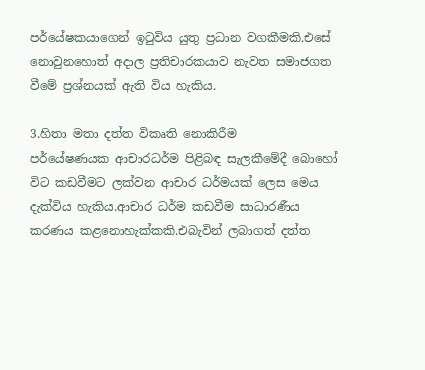පර්යේෂකයාගෙන් ඉටුවිය යුතු ප්‍රධාන වගකීමකි.එසේ නොවුනහොත් අදාල ප්‍රතිචාරකයාව නැවත සමාජගත වීමේ ප්‍රශ්නයක් ඇති විය හැකිය.

3.හිතා මතා දත්ත විකෘති නොකිරීම
පර්යේෂණයක ආචාරධර්ම පිළිබඳ සැලකීමේදී බොහෝ විට කඩවීමට ලක්වන ආචාර ධර්මයක් ලෙස මෙය දැක්විය හැකිය.ආචාර ධර්ම කඩවීම සාධාරණීය කරණය කළනොහැක්කකි.එබැවින් ලබාගත් දත්ත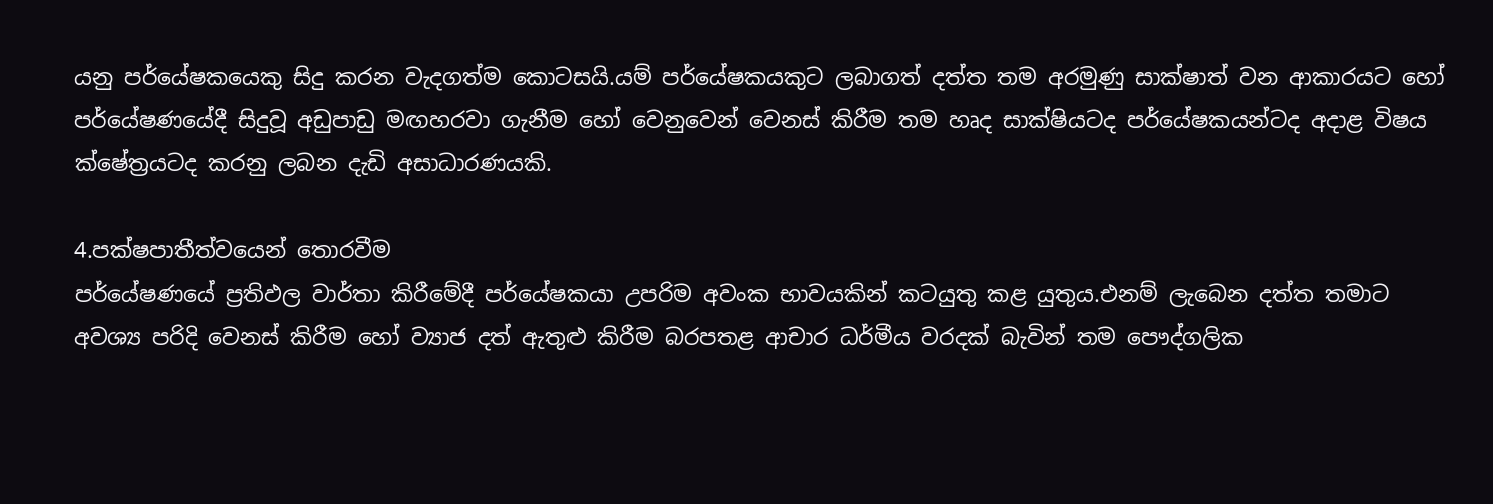යනු පර්යේෂකයෙකු සිදු කරන වැදගත්ම කොටසයි.යම් පර්යේෂකයකුට ලබාගත් දත්ත තම අරමුණු සාක්ෂාත් වන ආකාරයට හෝ පර්යේෂණයේදී සිදුවූ අඩුපාඩු මඟහරවා ගැනීම හෝ වෙනුවෙන් වෙනස් කිරීම තම හෘද සාක්ෂියටද පර්යේෂකයන්ටද අදාළ විෂය ක්ෂේත්‍රයටද කරනු ලබන දැඩි අසාධාරණයකි.

4.පක්ෂපාතීත්වයෙන් තොරවීම
පර්යේෂණයේ ප්‍රතිඵල වාර්තා කිරීමේදී පර්යේෂකයා උපරිම අවංක භාවයකින් කටයුතු කළ යුතුය.එනම් ලැබෙන දත්ත තමාට අවශ්‍ය පරිදි වෙනස් කිරීම හෝ ව්‍යාජ දත් ඇතුළු කිරීම බරපතළ ආචාර ධර්මීය වරදක් බැවින් තම පෞද්ගලික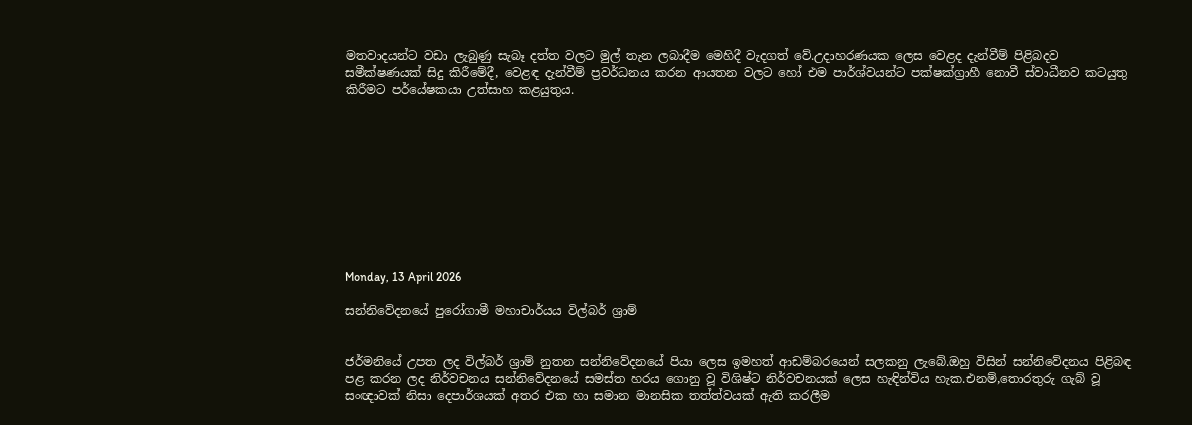මතවාදයන්ට වඩා ලැබුණු සැබෑ දත්ත වලට මුල් තැන ලබාදීම මෙහිදී වැදගත් වේ.උදාහරණයක ලෙස වෙළද දැන්වීම් පිළිබදව සමීක්ෂණයක් සිදු කිරීමේදී, වෙළඳ දැන්වීම් ප්‍රවර්ධනය කරන ආයතන වලට හෝ එම පාර්ශ්වයන්ට පක්ෂක්ග්‍රාහී නොවී ස්වාධීනව කටයුතු කිරීමට පර්යේෂකයා උත්සාහ කළයුතුය.










Monday, 13 April 2026

සන්නිවේදනයේ පුරෝගාමී මහාචාර්යය විල්බර් ශ්‍රාම්


ජර්මනියේ උපත ලද විල්බර් ශ්‍රාම් නුතන සන්නිවේදනයේ පියා ලෙස ඉමහත් ආඩම්බරයෙන් සලකනු ලැබේ.ඔහු විසින් සන්නිවේදනය පිළිබඳ පළ කරන ලද නිර්වචනය සන්නිවේදනයේ සමස්ත හරය ගොනු වූ විශිෂ්ට නිර්වචනයක් ලෙස හැඳින්විය හැක.එනම්,තොරතුරු ගැබ් වූ සංඥාවක් නිසා දෙපාර්ශයක් අතර එක හා සමාන මානසික තත්ත්වයක් ඇති කරලීම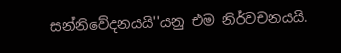සන්නිවේදනයයි''යනු එම නිර්වචනයයි.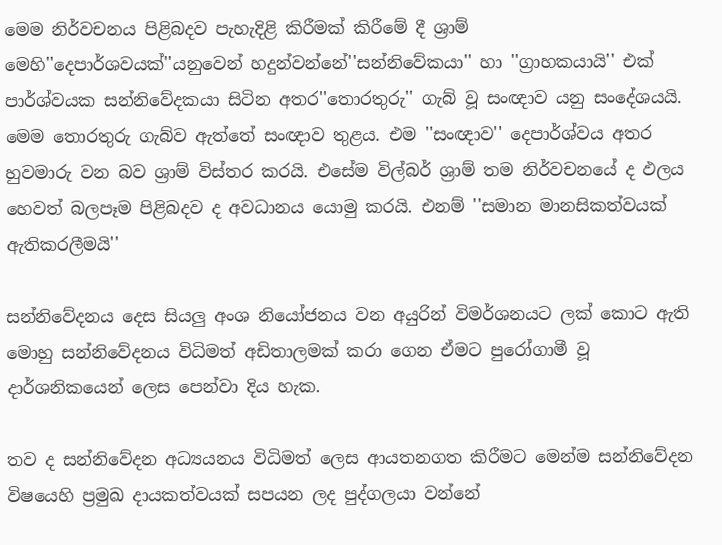මෙම නිර්වචනය පිළිබදව පැහැදිළි කිරීමක් කිරීමේ දී ශ්‍රාම් මෙහි''දෙපාර්ශවයක්''යනුවෙන් හදුන්වන්නේ''සන්නිවේකයා'' හා ''ග්‍රාහකයායි'' එක් පාර්ශ්වයක සන්නිවේදකයා සිටින අතර''තොරතුරු'' ගැබ් වූ සංඥාව යනු සංදේශයයි. මෙම තොරතුරු ගැබ්ව ඇත්තේ සංඥාව තුළය. එම ''සංඥාව'' දෙපාර්ශ්වය අතර හුවමාරු වන බව ශ්‍රාම් විස්තර කරයි. එසේම විල්බර් ශ්‍රාම් තම නිර්වචනයේ ද ඵලය හෙවත් බලපෑම පිළිබදව ද අවධානය යොමු කරයි. එනම් ''සමාන මානසිකත්වයක් ඇතිකරලීමයි''

සන්නිවේදනය දෙස සියලු අංශ නියෝජනය වන අයුරින් විමර්ශනයට ලක් කොට ඇති මොහු සන්නිවේදනය විධිමත් අඩිතාලමක් කරා ගෙන ඒමට පුරෝගාමී වූ දාර්ශනිකයෙන් ලෙස පෙන්වා දිය හැක.

තව ද සන්නිවේදන අධ්‍යයනය විධිමත් ලෙස ආයතනගත කිරීමට මෙන්ම සන්නිවේදන විෂයෙහි ප්‍රමුඛ දායකත්වයක් සපයන ලද පුද්ගලයා වන්නේ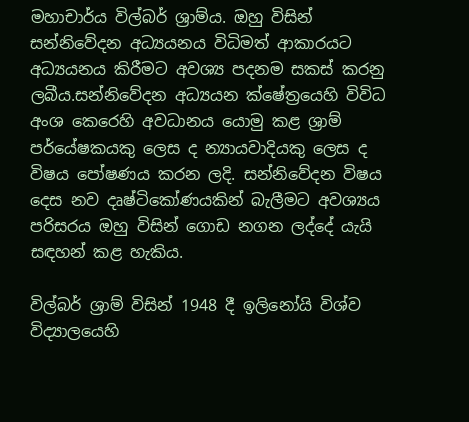මහාචාර්ය විල්බර් ශ්‍රාම්ය. ඔහු විසින් සන්නිවේදන අධ්‍යයනය විධිමත් ආකාරයට අධ්‍යයනය කිරීමට අවශ්‍ය පදනම සකස් කරනු ලබීය.සන්නිවේදන අධ්‍යයන ක්ෂේත්‍රයෙහි විවිධ අංශ කෙරෙහි අවධානය යොමු කළ ශ්‍රාම් පර්යේෂකයකු ලෙස ද න්‍යායවාදියකු ලෙස ද විෂය පෝෂණය කරන ලදි. සන්නිවේදන විෂය දෙස නව දෘෂ්ටිකෝණයකින් බැලීමට අවශ්‍යය පරිසරය ඔහු විසින් ගොඩ නගන ලද්දේ යැයි සඳහන් කළ හැකිය.

විල්බර් ශ්‍රාම් විසින් 1948 දී ඉලිනෝයි විශ්ව විද්‍යාලයෙහි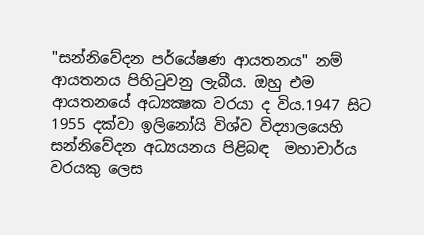"සන්නිවේදන පර්යේෂණ ආයතනය" නම් ආයතනය පිහි‍ටුවනු ලැබීය. ඔහු එම ආයතනයේ අධ්‍යක්‍ෂක වරයා ද විය.1947 සිට 1955 දක්වා ඉලිනෝයි විශ්ව විද්‍යාලයෙහි සන්නිවේදන අධ්‍යයනය පිළිබඳ  මහාචාර්ය වරයකු ලෙස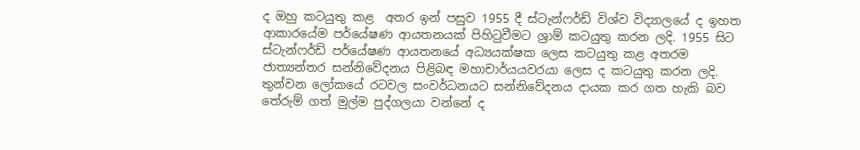ද ඔහු කටයුතු කළ  අතර ඉන් පසුව 1955 දී ස්ටැන්ෆර්ඩ් විශ්ව විද්‍යාලයේ ද ඉහත ආකාරයේම පර්යේෂණ ආයතනයක් පිහි‍ටුවීමට ශ්‍රාම් කටයුතු කරන ලදි. 1955 සිට ස්ටැන්ෆර්ඩ් පර්යේෂණ ආයතනයේ අධ්‍යයක්ෂක ලෙස කටයුතු කළ අතරම ජාත්‍යන්තර සන්නිවේදනය පිළිබඳ මහාචාර්යයවරයා ලෙස ද කටයුතු කරන ලදි. තුන්වන ලෝකයේ රටවල සංවර්ධනයට සන්නිවේදනය දායක කර ගත හැකි බව තේරුම් ගත් මුල්ම පුද්ගලයා වන්නේ ද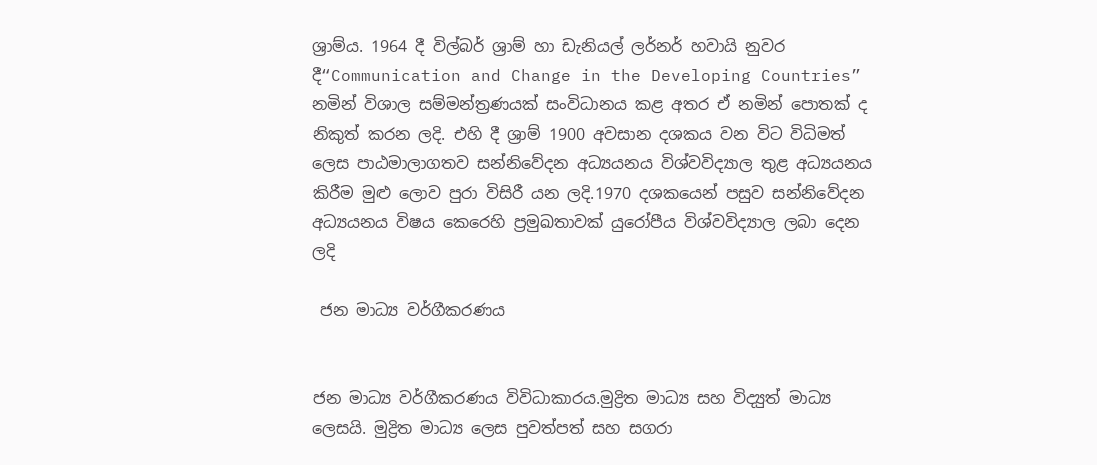ශ්‍රාම්ය. 1964 දී විල්බර් ශ්‍රාම් හා ඩැනියල් ලර්නර් හවායි නුවර දී“Communication and Change in the Developing Countries” නමින් විශාල සම්මන්ත්‍රණයක් සංවිධානය කළ අතර ඒ නමින් පොතක් ද නිකුත් කරන ලදි. එහි දී ශ්‍රාම් 1900 අවසාන දශකය වන විට විධිමත් ලෙස පාඨමාලාගතව සන්නිවේදන අධ්‍යයනය විශ්වවිද්‍යාල තුළ අධ්‍යයනය කිරීම මුළු ලොව පුරා විසිරී යන ලදි.1970 දශකයෙන් පසුව සන්නිවේදන අධ්‍යයනය විෂය කෙරෙහි ප්‍රමුඛතාවක් යුරෝපීය විශ්වවිද්‍යාල ලබා දෙන ලදි

 ජන මාධ්‍ය වර්ගීකරණය


ජන මාධ්‍ය වර්ගීකරණය විවිධාකාරය.මුද්‍රිත මාධ්‍ය සහ විද්‍යුත් මාධ්‍ය ලෙසයි. මුද්‍රිත මාධ්‍ය ලෙස පුවත්පත් සහ සගරා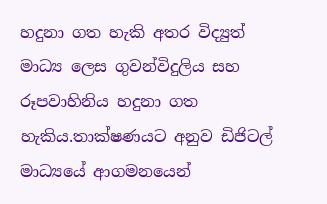හදුනා ගත හැකි අතර විද්‍යුත් මාධ්‍ය ලෙස ගුවන්විදුලිය සහ රූපවාහිනිය හදුනා ගත හැකිය.තාක්ෂණයට අනුව ඩිජිටල් මාධ්‍යයේ ආගමනයෙන්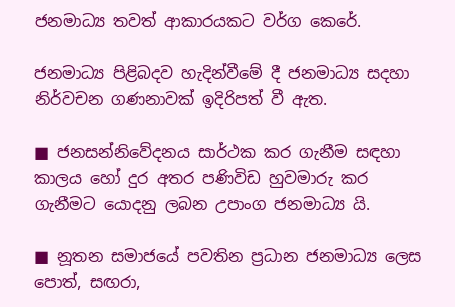ජනමාධ්‍ය තවත් ආකාරයකට වර්ග කෙරේ.

ජනමාධ්‍ය පිළිබදව හැදින්වීමේ දී ජනමාධ්‍ය සදහා නිර්වචන ගණනාවක් ඉදිරිපත් වී ඇත.

■ ජනසන්නිවේදනය සාර්ථක කර ගැනීම සඳහා කාලය හෝ දුර අතර පණිවිඩ හුවමාරු කර ගැනීමට යොදනු ලබන උපාංග ජනමාධ්‍ය යි.

■ නූතන සමාජයේ පවතින ප්‍රධාන ජනමාධ්‍ය ලෙස පොත්, සඟරා,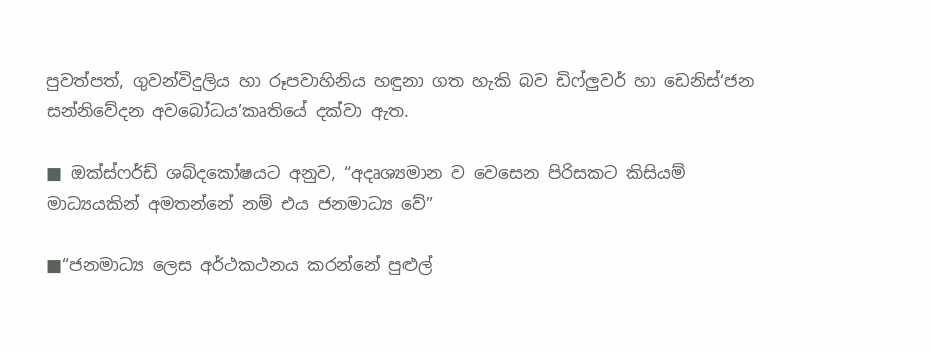පුවත්පත්, ගුවන්විදුලිය හා රූපවාහිනිය හඳුනා ගත හැකි බව ඩිෆ්ලුවර් හා ඩෙනිස්‘ජන සන්නිවේදන අවබෝධය’කෘතියේ දක්වා ඇත.

■ ඔක්ස්ෆර්ඩ් ශබ්දකෝෂයට අනුව, “අදෘශ්‍යමාන ව වෙසෙන පිරිසකට කිසියම් මාධ්‍යයකින් අමතන්නේ නම් එය ජනමාධ්‍ය වේ”

■“ජනමාධ්‍ය ලෙස අර්ථකථනය කරන්නේ පුළුල්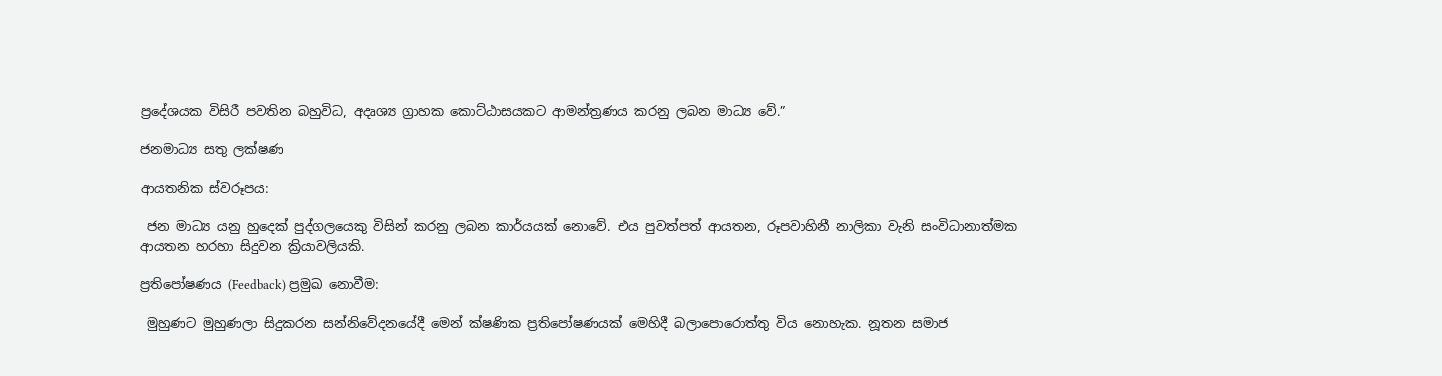ප්‍රදේශයක විසිරී පවතින බහුවිධ, අදෘශ්‍ය ග්‍රාහක කොට්ඨාසයකට ආමන්ත්‍රණය කරනු ලබන මාධ්‍ය වේ.”

ජනමාධ්‍ය සතු ලක්ෂණ

ආයතනික ස්වරූපය:

 ජන මාධ්‍ය යනු හුදෙක් පුද්ගලයෙකු විසින් කරනු ලබන කාර්යයක් නොවේ. එය පුවත්පත් ආයතන, රූපවාහිනී නාලිකා වැනි සංවිධානාත්මක ආයතන හරහා සිදුවන ක්‍රියාවලියකි.

ප්‍රතිපෝෂණය (Feedback) ප්‍රමුඛ නොවීම:

 මුහුණට මුහුණලා සිදුකරන සන්නිවේදනයේදී මෙන් ක්ෂණික ප්‍රතිපෝෂණයක් මෙහිදී බලාපොරොත්තු විය නොහැක. නූතන සමාජ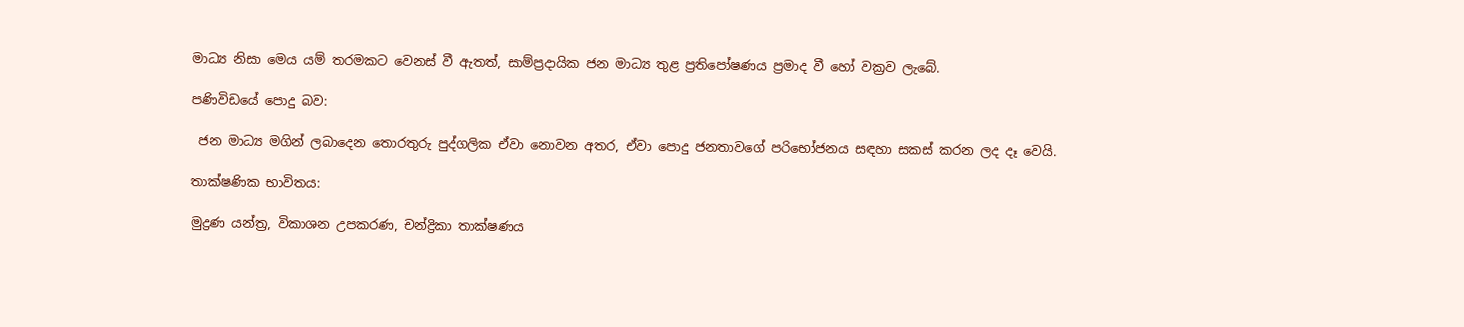මාධ්‍ය නිසා මෙය යම් තරමකට වෙනස් වී ඇතත්, සාම්ප්‍රදායික ජන මාධ්‍ය තුළ ප්‍රතිපෝෂණය ප්‍රමාද වී හෝ වක්‍රව ලැබේ.

පණිවිඩයේ පොදු බව:

 ජන මාධ්‍ය මගින් ලබාදෙන තොරතුරු පුද්ගලික ඒවා නොවන අතර, ඒවා පොදු ජනතාවගේ පරිභෝජනය සඳහා සකස් කරන ලද දෑ වෙයි.

තාක්ෂණික භාවිතය:

මුද්‍රණ යන්ත්‍ර, විකාශන උපකරණ, චන්ද්‍රිකා තාක්ෂණය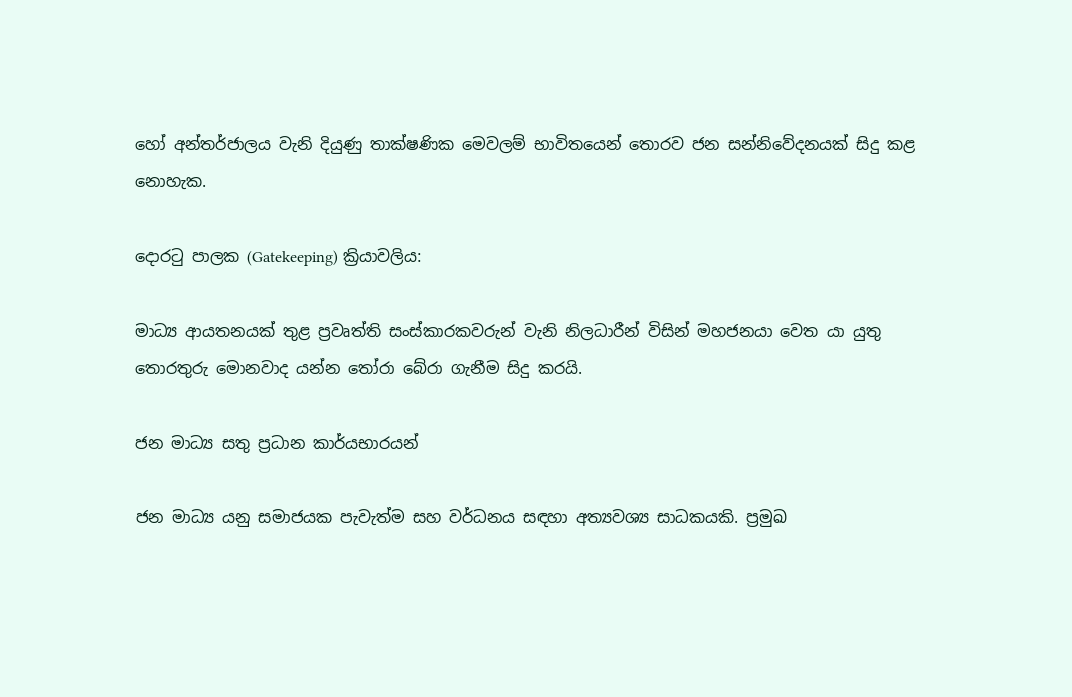හෝ අන්තර්ජාලය වැනි දියුණු තාක්ෂණික මෙවලම් භාවිතයෙන් තොරව ජන සන්නිවේදනයක් සිදු කළ නොහැක.

දොරටු පාලක (Gatekeeping) ක්‍රියාවලිය:

මාධ්‍ය ආයතනයක් තුළ ප්‍රවෘත්ති සංස්කාරකවරුන් වැනි නිලධාරීන් විසින් මහජනයා වෙත යා යුතු තොරතුරු මොනවාද යන්න තෝරා බේරා ගැනීම සිදු කරයි.

ජන මාධ්‍ය සතු ප්‍රධාන කාර්යභාරයන්

ජන මාධ්‍ය යනු සමාජයක පැවැත්ම සහ වර්ධනය සඳහා අත්‍යවශ්‍ය සාධකයකි. ප්‍රමුඛ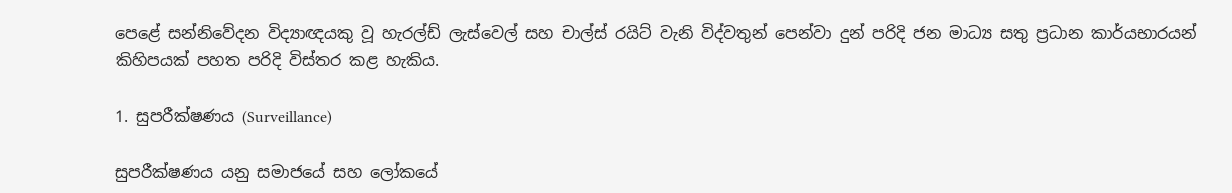පෙළේ සන්නිවේදන විද්‍යාඥයකු වූ හැරල්ඩ් ලැස්වෙල් සහ චාල්ස් රයිට් වැනි විද්වතුන් පෙන්වා දුන් පරිදි ජන මාධ්‍ය සතු ප්‍රධාන කාර්යභාරයන් කිහිපයක් පහත පරිදි විස්තර කළ හැකිය.

1. සුපරීක්ෂණය (Surveillance)

සුපරීක්ෂණය යනු සමාජයේ සහ ලෝකයේ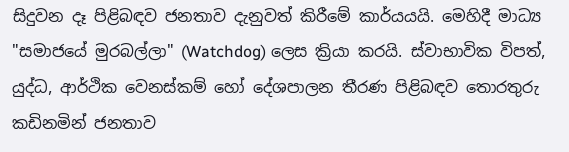සිදුවන දෑ පිළිබඳව ජනතාව දැනුවත් කිරීමේ කාර්යයයි. මෙහිදී මාධ්‍ය "සමාජයේ මුරබල්ලා" (Watchdog) ලෙස ක්‍රියා කරයි. ස්වාභාවික විපත්, යුද්ධ, ආර්ථික වෙනස්කම් හෝ දේශපාලන තීරණ පිළිබඳව තොරතුරු කඩිනමින් ජනතාව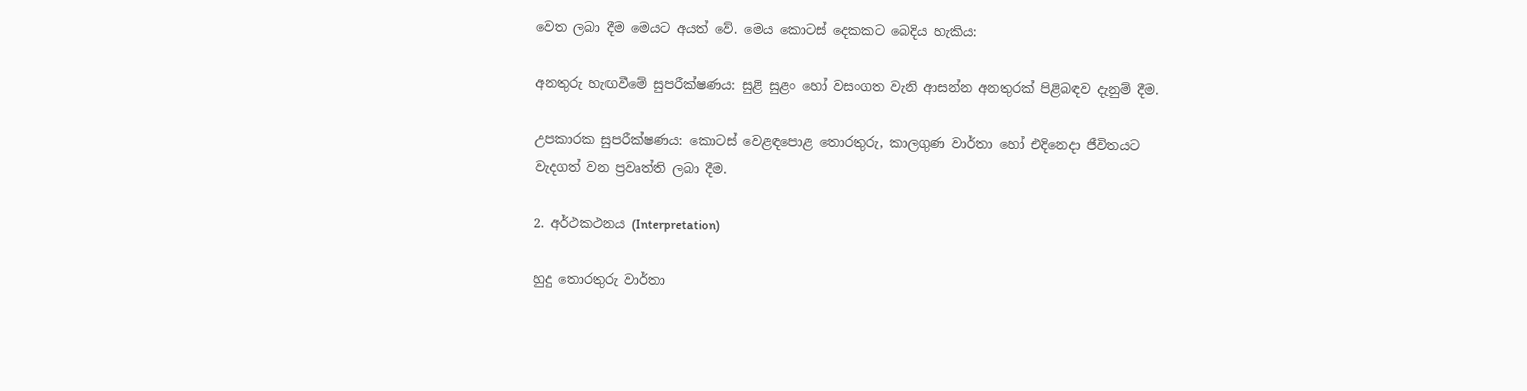වෙත ලබා දීම මෙයට අයත් වේ. මෙය කොටස් දෙකකට බෙදිය හැකිය:

අනතුරු හැඟවීමේ සුපරීක්ෂණය: සුළි සුළං හෝ වසංගත වැනි ආසන්න අනතුරක් පිළිබඳව දැනුම් දීම.

උපකාරක සුපරීක්ෂණය: කොටස් වෙළඳපොළ තොරතුරු, කාලගුණ වාර්තා හෝ එදිනෙදා ජීවිතයට වැදගත් වන ප්‍රවෘත්ති ලබා දීම.

2. අර්ථකථනය (Interpretation)

හුදු තොරතුරු වාර්තා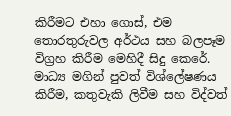කිරීමට එහා ගොස්, එම තොරතුරුවල අර්ථය සහ බලපෑම විග්‍රහ කිරීම මෙහිදී සිදු කෙරේ. මාධ්‍ය මගින් පුවත් විශ්ලේෂණය කිරීම, කතුවැකි ලිවීම සහ විද්වත්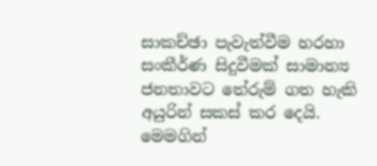සාකච්ඡා පැවැත්වීම හරහා සංකීර්ණ සිදුවීමක් සාමාන්‍ය ජනතාවට තේරුම් ගත හැකි අයුරින් සකස් කර දෙයි. මෙමගින්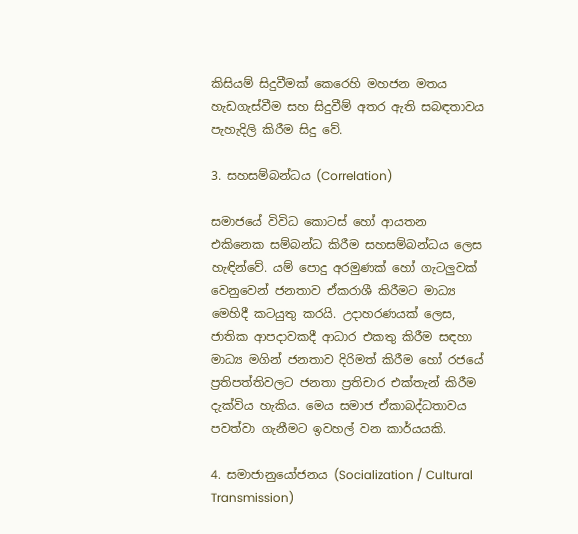කිසියම් සිදුවීමක් කෙරෙහි මහජන මතය හැඩගැස්වීම සහ සිදුවීම් අතර ඇති සබඳතාවය පැහැදිලි කිරීම සිදු වේ.

3. සහසම්බන්ධය (Correlation)

සමාජයේ විවිධ කොටස් හෝ ආයතන එකිනෙක සම්බන්ධ කිරීම සහසම්බන්ධය ලෙස හැඳින්වේ. යම් පොදු අරමුණක් හෝ ගැටලුවක් වෙනුවෙන් ජනතාව ඒකරාශී කිරීමට මාධ්‍ය මෙහිදී කටයුතු කරයි. උදාහරණයක් ලෙස, ජාතික ආපදාවකදී ආධාර එකතු කිරීම සඳහා මාධ්‍ය මගින් ජනතාව දිරිමත් කිරීම හෝ රජයේ ප්‍රතිපත්තිවලට ජනතා ප්‍රතිචාර එක්තැන් කිරීම දැක්විය හැකිය. මෙය සමාජ ඒකාබද්ධතාවය පවත්වා ගැනීමට ඉවහල් වන කාර්යයකි.

4. සමාජානුයෝජනය (Socialization / Cultural Transmission)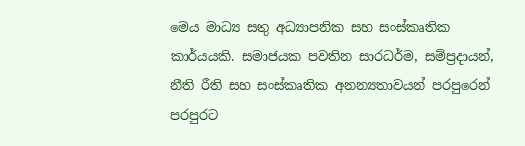මෙය මාධ්‍ය සතු අධ්‍යාපනික සහ සංස්කෘතික කාර්යයකි. සමාජයක පවතින සාරධර්ම, සම්ප්‍රදායන්, නීති රීති සහ සංස්කෘතික අනන්‍යතාවයන් පරපුරෙන් පරපුරට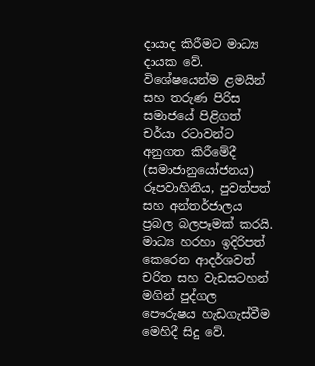දායාද කිරීමට මාධ්‍ය දායක වේ. විශේෂයෙන්ම ළමයින් සහ තරුණ පිරිස සමාජයේ පිළිගත් චර්යා රටාවන්ට අනුගත කිරීමේදී (සමාජානුයෝජනය) රූපවාහිනිය, පුවත්පත් සහ අන්තර්ජාලය ප්‍රබල බලපෑමක් කරයි. මාධ්‍ය හරහා ඉදිරිපත් කෙරෙන ආදර්ශවත් චරිත සහ වැඩසටහන් මගින් පුද්ගල පෞරුෂය හැඩගැස්වීම මෙහිදී සිදු වේ.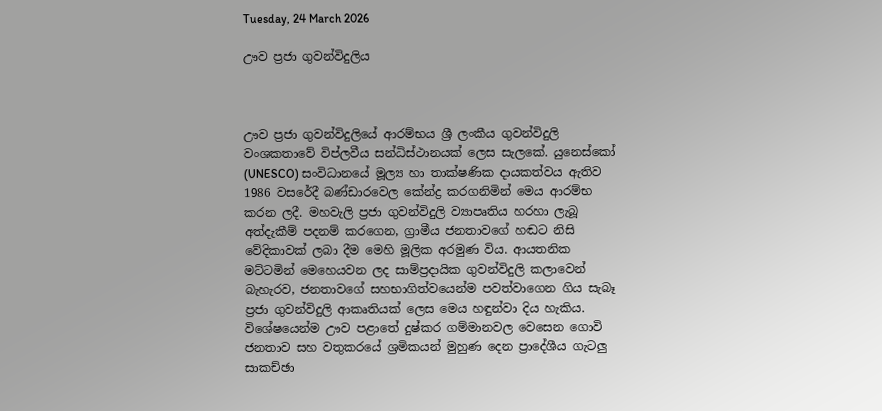Tuesday, 24 March 2026

ඌව ප්‍රජා ගුවන්විදුලිය



ඌව ප්‍රජා ගුවන්විදුලියේ ආරම්භය ශ්‍රී ලංකීය ගුවන්විදුලි වංශකතාවේ විප්ලවීය සන්ධිස්ථානයක් ලෙස සැලකේ. යුනෙස්කෝ (UNESCO) සංවිධානයේ මූල්‍ය හා තාක්ෂණික දායකත්වය ඇතිව 1986 වසරේදී බණ්ඩාරවෙල කේන්ද්‍ර කරගනිමින් මෙය ආරම්භ කරන ලදී. මහවැලි ප්‍රජා ගුවන්විදුලි ව්‍යාපෘතිය හරහා ලැබූ අත්දැකීම් පදනම් කරගෙන, ග්‍රාමීය ජනතාවගේ හඬට නිසි වේදිකාවක් ලබා දීම මෙහි මූලික අරමුණ විය. ආයතනික මට්ටමින් මෙහෙයවන ලද සාම්ප්‍රදායික ගුවන්විදුලි කලාවෙන් බැහැරව, ජනතාවගේ සහභාගිත්වයෙන්ම පවත්වාගෙන ගිය සැබෑ ප්‍රජා ගුවන්විදුලි ආකෘතියක් ලෙස මෙය හඳුන්වා දිය හැකිය. විශේෂයෙන්ම ඌව පළාතේ දුෂ්කර ගම්මානවල වෙසෙන ගොවි ජනතාව සහ වතුකරයේ ශ්‍රමිකයන් මුහුණ දෙන ප්‍රාදේශීය ගැටලු සාකච්ඡා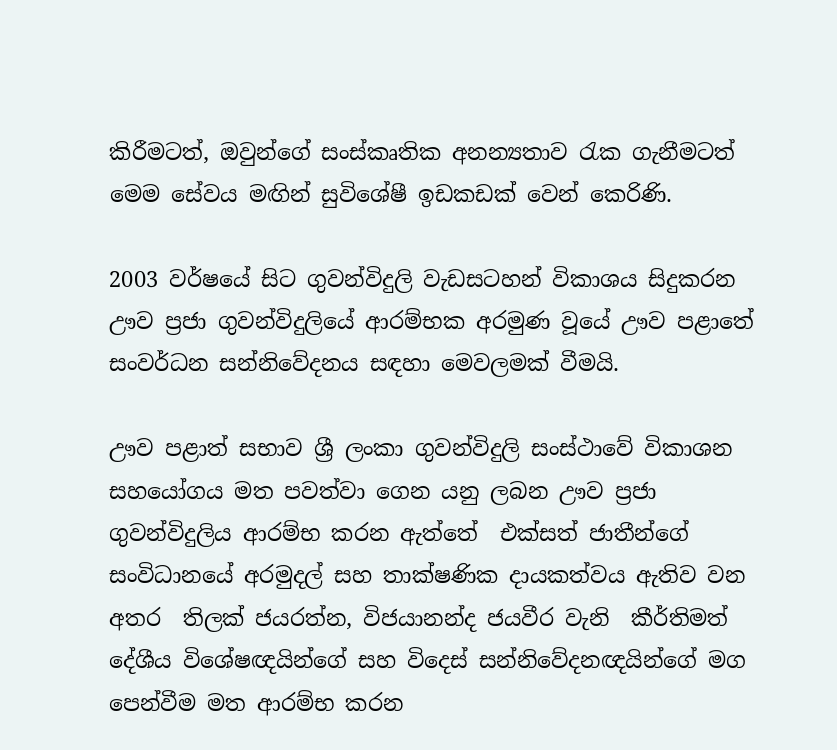කිරීමටත්, ඔවුන්ගේ සංස්කෘතික අනන්‍යතාව රැක ගැනීමටත් මෙම සේවය මඟින් සුවිශේෂී ඉඩකඩක් වෙන් කෙරිණි.

2003 වර්ෂයේ සිට ගුවන්විදුලි වැඩසටහන් විකාශය සිදුකරන ඌව ප්‍රජා ගුවන්විදුලියේ ආරම්භක අරමුණ වූයේ ඌව පළාතේ සංවර්ධන සන්නිවේදනය සඳහා මෙවලමක් වීමයි.

ඌව පළාත් සභාව ශ්‍රී ලංකා ගුවන්විදුලි සංස්ථාවේ විකාශන සහයෝගය මත පවත්වා ගෙන යනු ලබන ඌව ප්‍රජා ගුවන්විදුලිය ආරම්භ කරන ඇත්තේ  එක්සත් ජාතීන්ගේ සංවිධානයේ අරමුදල් සහ තාක්ෂණික දායකත්වය ඇතිව වන අතර  තිලක් ජයරත්න, විජයානන්ද ජයවීර වැනි  කීර්තිමත් දේශීය විශේෂඥයින්ගේ සහ විදෙස් සන්නිවේදනඥයින්ගේ මග පෙන්වීම මත ආරම්භ කරන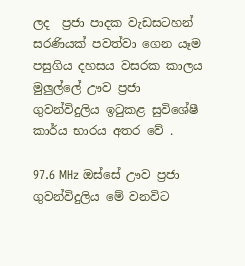ලද  ප්‍රජා පාදක වැඩසටහන් සරණියක් පවත්වා ගෙන යෑම පසුගිය දහසය වසරක කාලය මුලුල්ලේ ඌව ප්‍රජා ගුවන්විදුලිය ඉටුකළ සුවිශේෂී කාර්ය භාරය අතර වේ .

97.6 MHz ඔස්සේ ඌව ප්‍රජා ගුවන්විදුලිය මේ වනවිට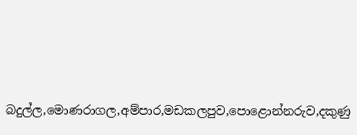බදුල්ල,මොණරාගල,අම්පාර,මඩකලපුව,පොළොන්නරුව,දකුණු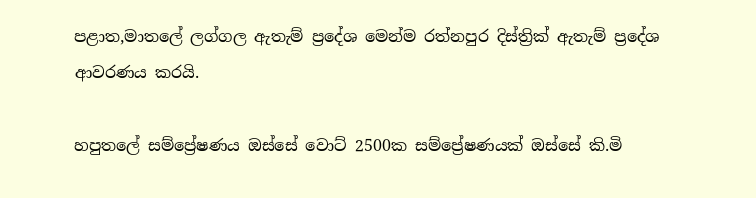පළාත,මාතලේ ලග්ගල ඇතැම් ප්‍රදේශ මෙන්ම රත්නපුර දිස්ත්‍රික් ඇතැම් ප්‍රදේශ ආවරණය කරයි.

හපුතලේ සම්ප්‍රේෂණය ඔස්සේ වොට් 2500ක සම්ප්‍රේෂණයක් ඔස්සේ කි.මි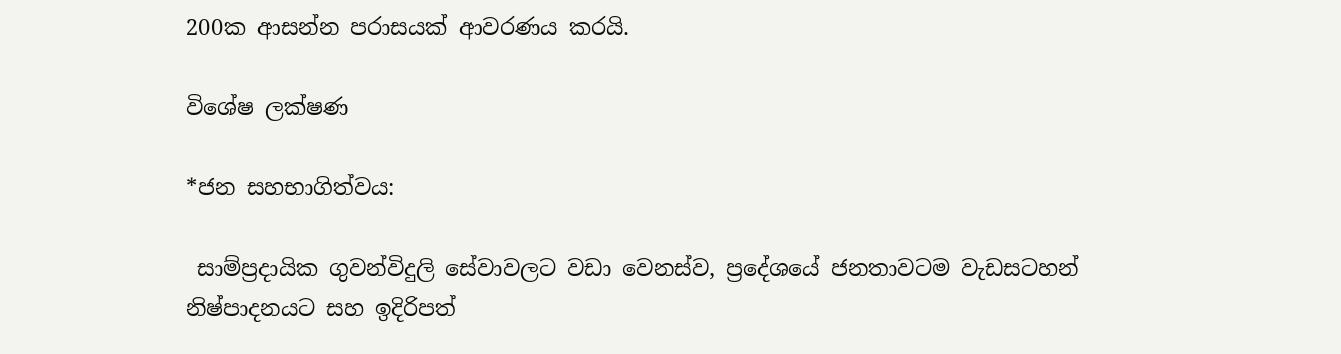200ක ආසන්න පරාසයක් ආවරණය කරයි.

විශේෂ ලක්ෂණ

*ජන සහභාගිත්වය:

 සාම්ප්‍රදායික ගුවන්විදුලි සේවාවලට වඩා වෙනස්ව, ප්‍රදේශයේ ජනතාවටම වැඩසටහන් නිෂ්පාදනයට සහ ඉදිරිපත්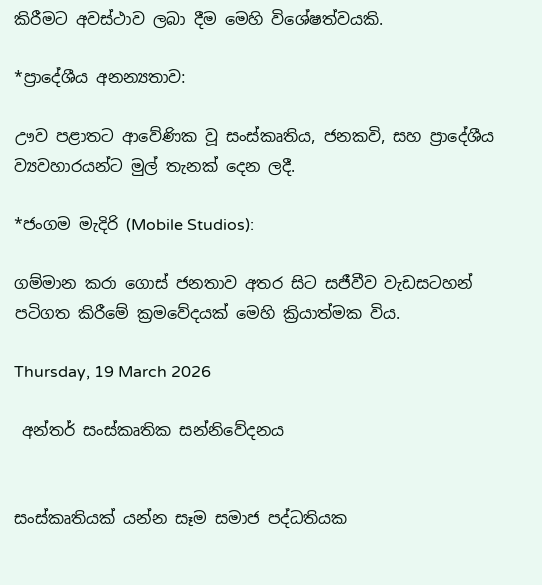කිරීමට අවස්ථාව ලබා දීම මෙහි විශේෂත්වයකි.

*ප්‍රාදේශීය අනන්‍යතාව:

ඌව පළාතට ආවේණික වූ සංස්කෘතිය, ජනකවි, සහ ප්‍රාදේශීය ව්‍යවහාරයන්ට මුල් තැනක් දෙන ලදී.

*ජංගම මැදිරි (Mobile Studios):

ගම්මාන කරා ගොස් ජනතාව අතර සිට සජීවීව වැඩසටහන් පටිගත කිරීමේ ක්‍රමවේදයක් මෙහි ක්‍රියාත්මක විය.

Thursday, 19 March 2026

 අන්තර් සංස්කෘතික සන්නිවේදනය


සංස්කෘතියක් යන්න සෑම සමාජ පද්ධතියක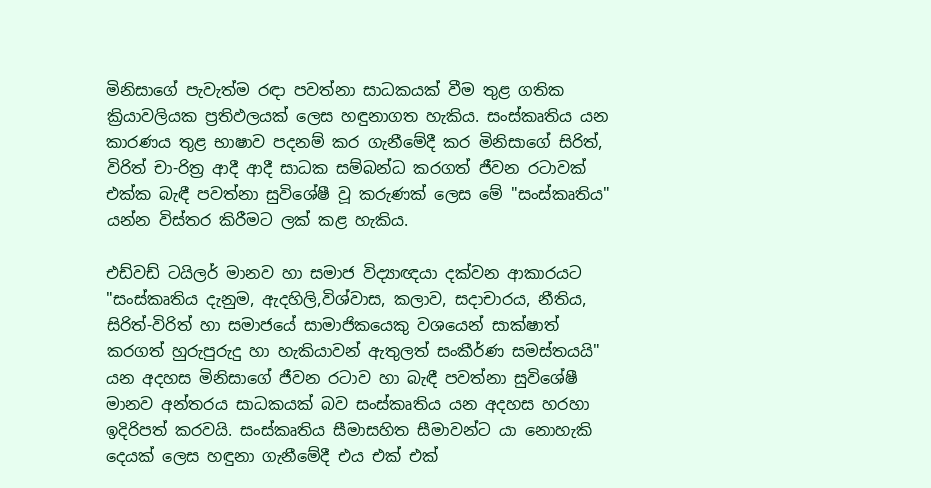මිනිසාගේ පැවැත්ම රඳා පවත්නා සාධකයක් වීම තුළ ගතික ක්‍රියාවලියක ප්‍රතිඵලයක් ලෙස හඳුනාගත හැකිය. සංස්කෘතිය යන කාරණය තුළ භාෂාව පදනම් කර ගැනීමේදී කර මිනිසාගේ සිරිත්, විරිත් චා-රිත්‍ර ආදී ආදී සාධක සම්බන්ධ කරගත් ජීවන රටාවක් එක්ක බැඳී පවත්නා සුවිශේෂී වූ කරුණක් ලෙස මේ "සංස්කෘතිය" යන්න විස්තර කිරීමට ලක් කළ හැකිය.

එඩ්වඩ් ටයිලර් මානව හා සමාජ විද්‍යාඥයා දක්වන ආකාරයට "සංස්කෘතිය දැනුම, ඇදහිලි,විශ්වාස, කලාව, සදාචාරය, නීතිය, සිරිත්-විරිත් හා සමාජයේ සාමාජිකයෙකු වශයෙන් සාක්ෂාත් කරගත් හුරුපුරුදු හා හැකියාවන් ඇතුලත් සංකීර්ණ සමස්තයයි"  යන අදහස මිනිසාගේ ජීවන රටාව හා බැඳී පවත්නා සුවිශේෂී මානව අන්තරය සාධකයක් බව සංස්කෘතිය යන අදහස හරහා ඉදිරිපත් කරවයි. සංස්කෘතිය සීමාසහිත සීමාවන්ට යා නොහැකි දෙයක් ලෙස හඳුනා ගැනීමේදී එය එක් එක්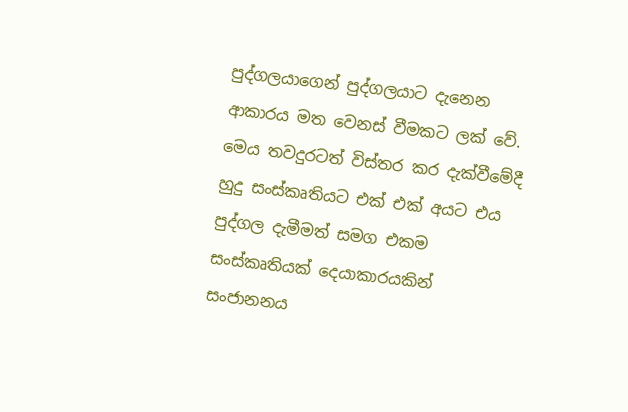පුද්ගලයාගෙන් පුද්ගලයාට දැනෙන ආකාරය මත වෙනස් වීමකට ලක් වේ. මෙය තවදුරටත් විස්තර කර දැක්වීමේදී හුදු සංස්කෘතියට එක් එක් අයට එය පුද්ගල දැමීමත් සමග එකම සංස්කෘතියක් දෙයාකාරයකින් සංජානනය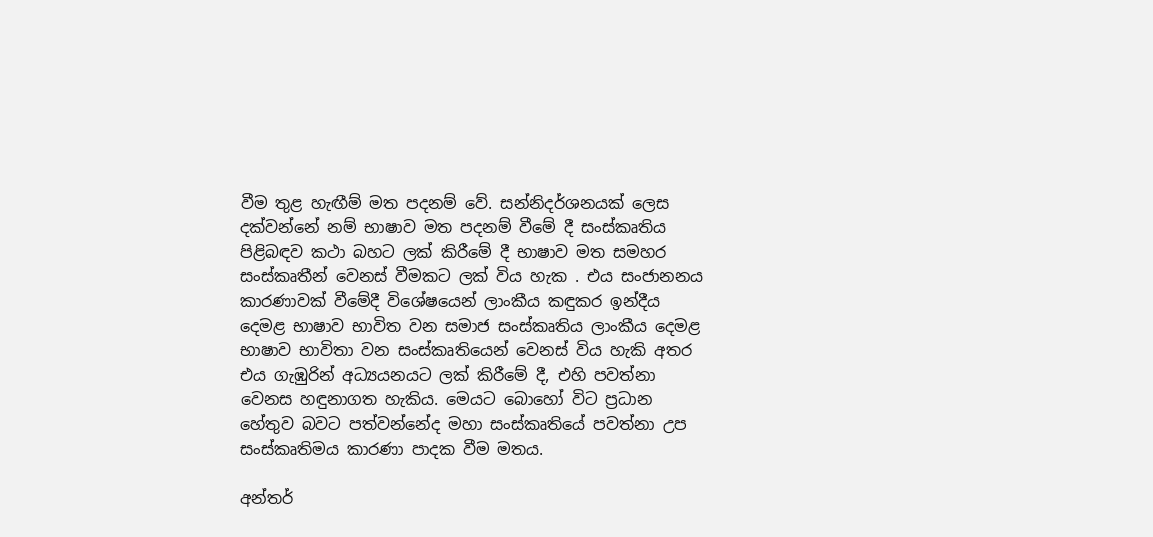වීම තුළ හැඟීම් මත පදනම් වේ. සන්නිදර්ශනයක් ලෙස දක්වන්නේ නම් භාෂාව මත පදනම් වීමේ දී සංස්කෘතිය පිළිබඳව කථා බහට ලක් කිරීමේ දී භාෂාව මත සමහර සංස්කෘතීන් වෙනස් වීමකට ලක් විය හැක . එය සංජානනය කාරණාවක් වීමේදී විශේෂයෙන් ලාංකීය කඳුකර ඉන්දීය දෙමළ භාෂාව භාවිත වන සමාජ සංස්කෘතිය ලාංකීය දෙමළ භාෂාව භාවිතා වන සංස්කෘතියෙන් වෙනස් විය හැකි අතර එය ගැඹුරින් අධ්‍යයනයට ලක් කිරීමේ දී, එහි පවත්නා වෙනස හඳුනාගත හැකිය. මෙයට බොහෝ විට ප්‍රධාන හේතුව බවට පත්වන්නේද මහා සංස්කෘතියේ පවත්නා උප සංස්කෘතිමය කාරණා පාදක වීම මතය.

අන්තර්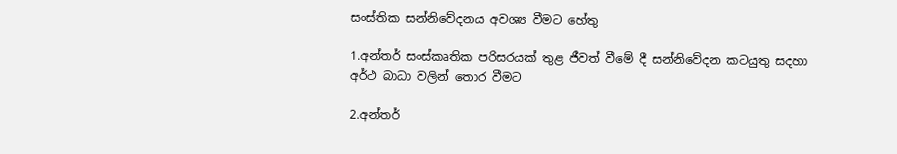සංස්තික සන්නිවේදනය අවශ්‍ය වීමට හේතු

1.අන්තර් සංස්කෘතික පරිසරයක් තුළ ජීවත් වීමේ දී සන්නිවේදන කටයුතු සදහා අර්ථ බාධා වලින් තොර වීමට

2.අන්තර්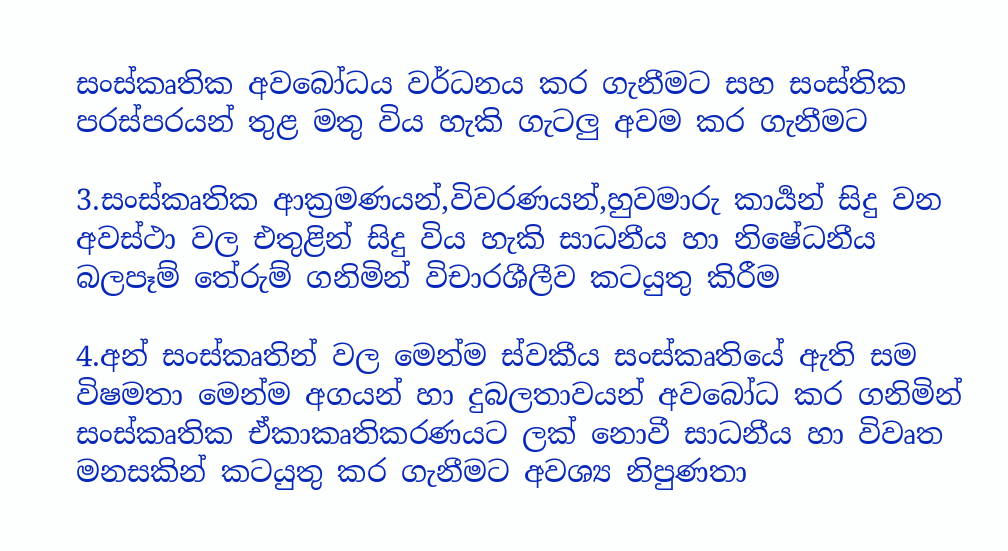සංස්කෘතික අවබෝධය වර්ධනය කර ගැනීමට සහ සංස්තික පරස්පරයන් තුළ මතු විය හැකි ගැටලු අවම කර ගැනීමට

3.සංස්කෘතික ආක්‍රමණයන්,විවරණයන්,හුවමාරු කාර්‍යන් සිදු වන අවස්ථා වල එතුළින් සිදු විය හැකි සාධනීය හා නිෂේධනීය බලපෑම් තේරුම් ගනිමින් විචාරශීලීව කටයුතු කිරීම

4.අන් සංස්කෘතින් වල මෙන්ම ස්වකීය සංස්කෘතියේ ඇති සම විෂමතා මෙන්ම අගයන් හා දුබලතාවයන් අවබෝධ කර ගනිමින් සංස්කෘතික ඒකාකෘතිකරණයට ලක් නොවී සාධනීය හා විවෘත මනසකින් කටයුතු කර ගැනීමට අවශ්‍ය නිපුණතා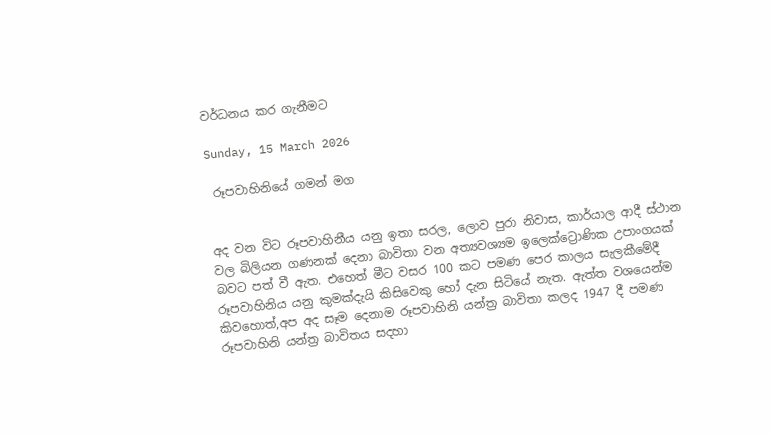වර්ධනය කර ගැනීමට

Sunday, 15 March 2026

 රූපවාහිනියේ ගමන් මග


අද වන විට රූපවාහිනීය යනු ඉතා සරල, ලොව පුරා නිවාස, කාර්යාල ආදී ස්ථාන වල බිලියන ගණනක් දෙනා බාවිතා වන අත්‍යවශ්‍යම ඉලෙක්ට්‍රොණික උපාංගයක් බවට පත් වී ඇත. එහෙත් මීට වසර 100 කට පමණ පෙර කාලය සැලකීමේදී  රූපවාහිනිය යනු කුමක්දැයි කිසිවෙකු හෝ දැන සිටියේ නැත. ඇත්ත වශයෙන්ම කිවහොත්,අප අද සෑම දෙනාම රූපවාහිනි යන්ත්‍ර බාවිතා කලද 1947 දී පමණ රූපවාහිනි යන්ත්‍ර බාවිතය සදහා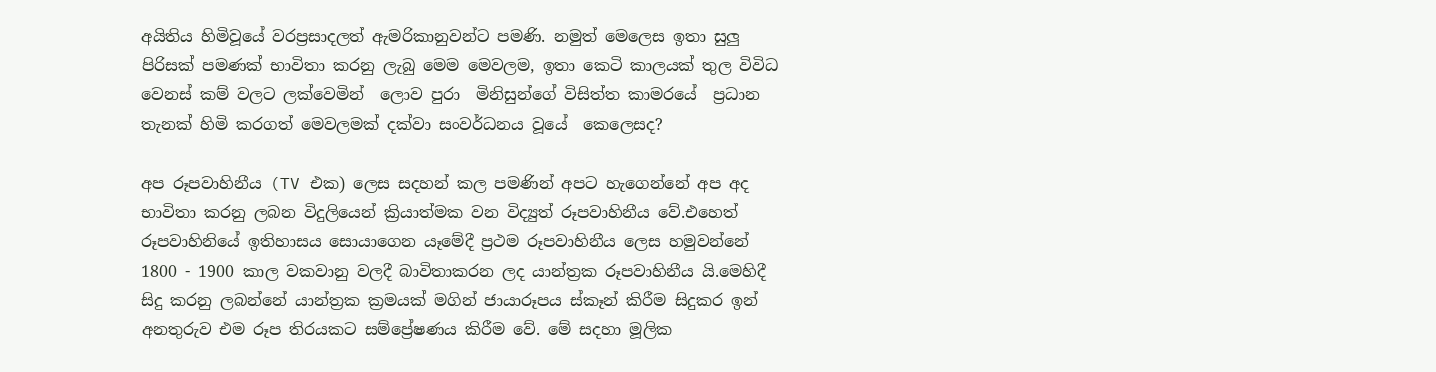අයිතිය හිමිවූයේ වරප්‍රසාදලත් ඇමරිකානුවන්ට පමණි. නමුත් මෙලෙස ඉතා සුලු පිරිසක් පමණක් භාවිතා කරනු ලැබු මෙම මෙවලම, ඉතා කෙටි කාලයක් තුල විවිධ වෙනස් කම් වලට ලක්වෙමින්  ලොව පුරා  මිනිසුන්ගේ විසිත්ත කාමරයේ  ප්‍රධාන තැනක් හිමි කරගත් මෙවලමක් දක්වා සංවර්ධනය වූයේ  කෙලෙසද?

අප රූපවාහිනීය (TV එක) ලෙස සදහන් කල පමණින් අපට හැගෙන්නේ අප අද භාවිතා කරනු ලබන විදුලියෙන් ක්‍රියාත්මක වන විද්‍යුත් රූපවාහිනීය වේ.එහෙත් රූපවාහිනියේ ඉතිහාසය සොයාගෙන යෑමේදී ප්‍රථම රූපවාහිනීය ලෙස හමුවන්නේ 1800 - 1900 කාල වකවානු වලදී බාවිතාකරන ලද යාන්ත්‍රක රූපවාහිනීය යි.මෙහිදී සිදු කරනු ලබන්නේ යාන්ත්‍රක ක්‍රමයක් මගින් ජායාරූපය ස්කෑන් කිරීම සිදුකර ඉන් අනතුරුව එම රූප තිරයකට සම්ප්‍රේෂණය කිරීම වේ. මේ සදහා මූලික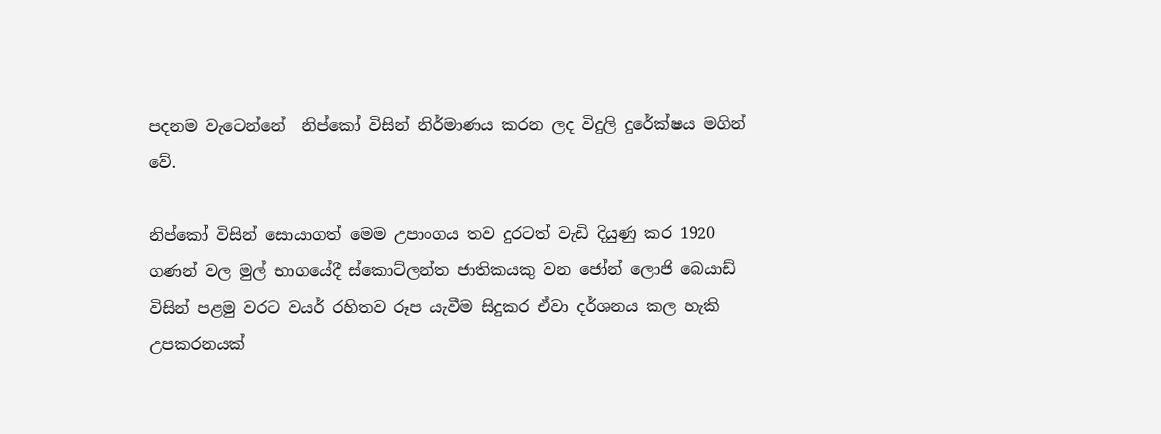පදනම වැටෙන්නේ  නිප්කෝ විසින් නිර්මාණය කරන ලද විදුලි දුරේක්ෂය මගින් වේ.

නිප්කෝ විසින් සොයාගත් මෙම උපාංගය තව දුරටත් වැඩි දියුණු කර 1920 ගණන් වල මුල් භාගයේදී ස්කොට්ලන්ත ජාතිකයකු වන ජෝන් ලොජි බෙයාඩ් විසින් පළමු වරට වයර් රහිතව රූප යැවීම සිදුකර ඒවා දර්ශනය කල හැකි උපකරනයක්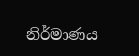නිර්මාණය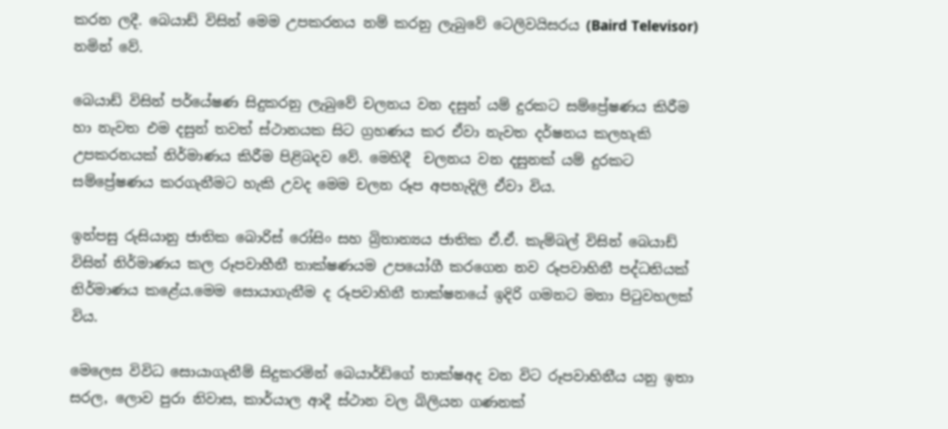කරන ලදී. බෙයාඩ් විසින් මෙම උපකරනය නම් කරනු ලැබුවේ ටෙලිවයිසරය (Baird Televisor) නමින් වේ.

බෙයාඩ් විසින් පර්යේෂණ සිදුකරනු ලැබුවේ චලනය වන දසුන් යම් දුරකට සම්ප්‍රේෂණය කිරීම හා නැවත එම දසුන් තවත් ස්ථානයක සිට ග්‍රහණය කර ඒවා නැවත දර්ෂනය කලහැකි උපකරනයක් නිර්මාණය කිරීම පිළිබදව වේ. මෙහිදී  චලනය වන දසුනක් යම් දුරකට සම්ප්‍රේෂණය කරගැනීමට හැකි උවද මෙම චලන රූප අපහැදිලි ඒවා විය.

ඉන්පසු රුසියානු ජාතික බොරිස් රෝසිං සහ බ්‍රිතාන්‍යය ජාතික ඒ.ඒ. කැම්බල් විසින් බෙයාඩ් විසින් නිර්මාණය කල රූපවාහීනී තාක්ෂණයම උපයෝගී කරගෙන නව රූපවාහිනී පද්ධතියක් නිර්මාණය කළේය.මෙම සොයාගැනීම ද රූපවාහිනී තාක්ෂනයේ ඉදිරි ගමනට මනා පිටුවහලක් විය.

මෙලෙස විවිධ සොයාගැනීම් සිදුකරමින් බෙයාර්ඩ්ගේ තාක්ෂඅද වන විට රූපවාහිනීය යනු ඉතා සරල, ලොව පුරා නිවාස, කාර්යාල ආදී ස්ථාන වල බිලියන ගණනක්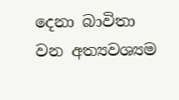දෙනා බාවිතා වන අත්‍යවශ්‍යම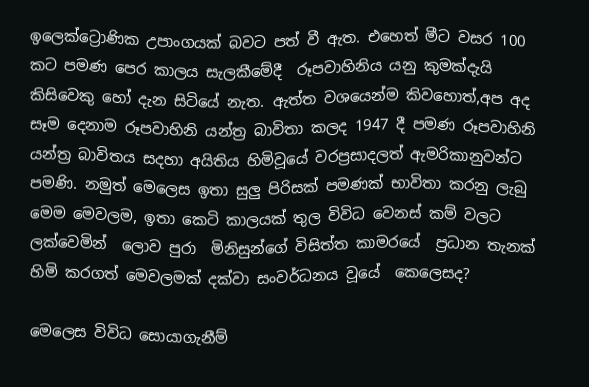ඉලෙක්ට්‍රොණික උපාංගයක් බවට පත් වී ඇත. එහෙත් මීට වසර 100 කට පමණ පෙර කාලය සැලකීමේදී  රූපවාහිනිය යනු කුමක්දැයි කිසිවෙකු හෝ දැන සිටියේ නැත. ඇත්ත වශයෙන්ම කිවහොත්,අප අද සෑම දෙනාම රූපවාහිනි යන්ත්‍ර බාවිතා කලද 1947 දී පමණ රූපවාහිනි යන්ත්‍ර බාවිතය සදහා අයිතිය හිමිවූයේ වරප්‍රසාදලත් ඇමරිකානුවන්ට පමණි. නමුත් මෙලෙස ඉතා සුලු පිරිසක් පමණක් භාවිතා කරනු ලැබු මෙම මෙවලම, ඉතා කෙටි කාලයක් තුල විවිධ වෙනස් කම් වලට ලක්වෙමින්  ලොව පුරා  මිනිසුන්ගේ විසිත්ත කාමරයේ  ප්‍රධාන තැනක් හිමි කරගත් මෙවලමක් දක්වා සංවර්ධනය වූයේ  කෙලෙසද?

මෙලෙස විවිධ සොයාගැනීම්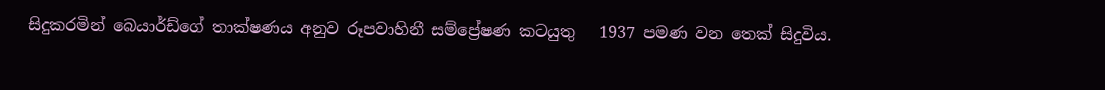සිදුකරමින් බෙයාර්ඩ්ගේ තාක්ෂණය අනුව රූපවාහිනී සම්ප්‍රේෂණ කටයුතු   1937 පමණ වන තෙක් සිදුවිය.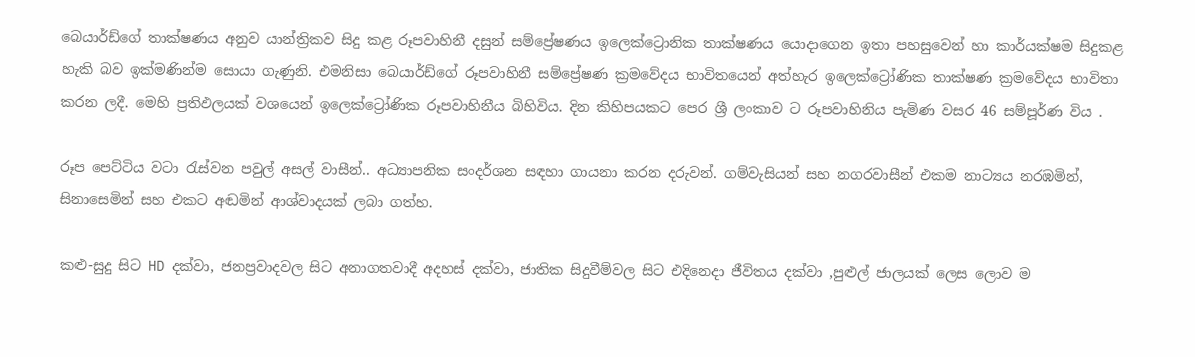බෙයාර්ඩ්ගේ තාක්ෂණය අනුව යාන්ත්‍රිකව සිදු කළ රූපවාහිනී දසුන් සම්ප්‍රේෂණය ඉලෙක්ට්‍රොනික තාක්ෂණය යොදාගෙන ඉතා පහසුවෙන් හා කාර්යක්ෂම සිදුකළ හැකි බව ඉක්මණින්ම සොයා ගැණුනි. එමනිසා බෙයාර්ඩ්ගේ රූපවාහිනී සම්ප්‍රේෂණ ක්‍රමවේදය භාවිතයෙන් අත්හැර ඉලෙක්ට්‍රෝණික තාක්ෂණ ක්‍රමවේදය භාවිතා කරන ලදී. මෙහි ප්‍රතිඵලයක් වශයෙන් ඉලෙක්ට්‍රෝණික රූපවාහිනීය බිහිවිය. දින කිහිපයකට පෙර ශ්‍රී ලංකාව ට රූපවාහිනිය පැමිණ වසර 46 සම්පූර්ණ විය .

රූප පෙට්ටිය වටා රැස්වන පවුල් අසල් වාසීන්.. අධ්‍යාපනික සංදර්ශන සඳහා ගායනා කරන දරුවන්. ගම්වැසියන් සහ නගරවාසීන් එකම නාට්‍යය නරඹමින්, සිනාසෙමින් සහ එකට අඬමින් ආශ්වාදයක් ලබා ගත්හ.

කළු-සුදු සිට HD දක්වා, ජනප්‍රවාදවල සිට අනාගතවාදී අදහස් දක්වා, ජාතික සිදුවීම්වල සිට එදිනෙදා ජීවිතය දක්වා ,පුළුල් ජාලයක් ලෙස ලොව ම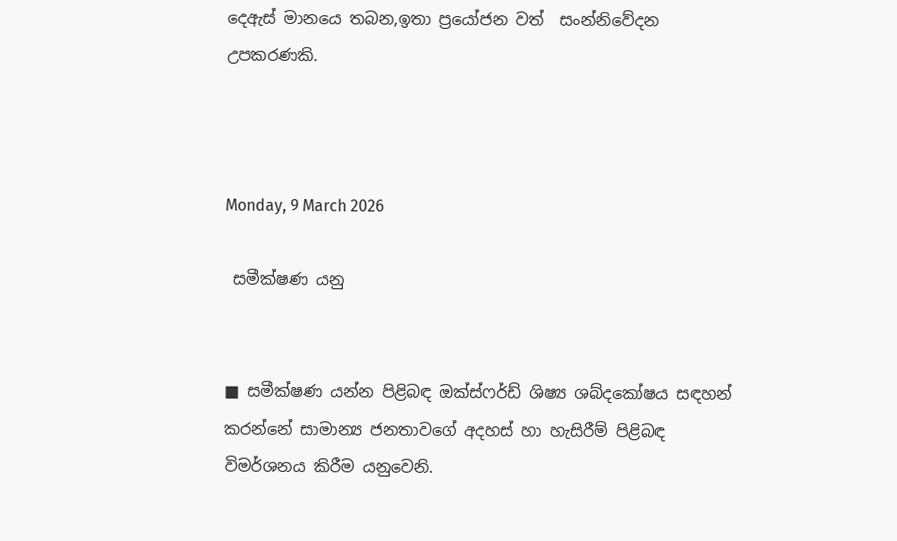දෙඇස් මානයෙ තබන,ඉතා ප්‍රයෝජන වත්  සංන්නිවේදන උපකරණකි.



Monday, 9 March 2026

 සමීක්ෂණ යනු


■ සමීක්ෂණ යන්න පිළිබඳ ඔක්ස්ෆර්ඩ් ශිෂ්‍ය ශබ්දකෝෂය සඳහන් කරන්නේ සාමාන්‍ය ජනතාවගේ අදහස් හා හැසිරීම් පිළිබඳ විමර්ශනය කිරීම යනුවෙනි.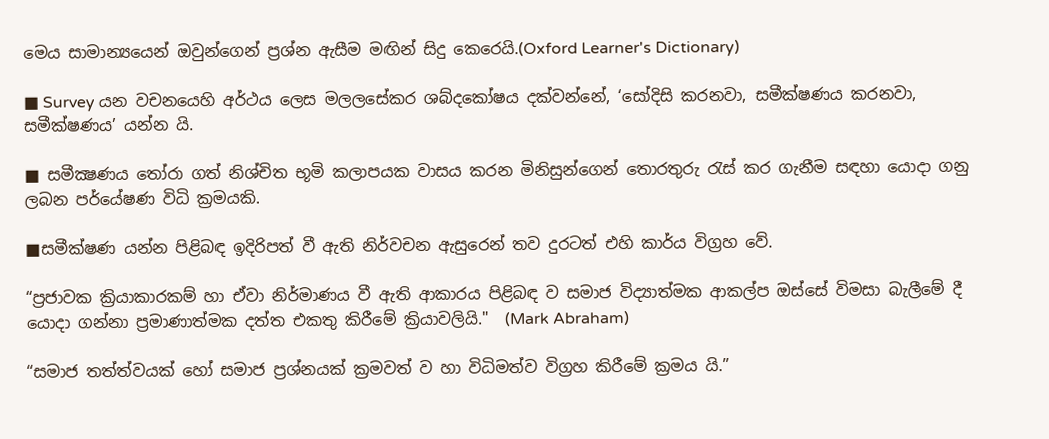මෙය සාමාන්‍යයෙන් ඔවුන්ගෙන් ප්‍රශ්න ඇසීම මඟින් සිදු කෙරෙයි.(Oxford Learner's Dictionary)

■ Survey යන වචනයෙහි අර්ථය ලෙස මලලසේකර ශබ්දකෝෂය දක්වන්නේ, ‘සෝදිසි කරනවා, සමීක්ෂණය කරනවා, සමීක්ෂණය’ යන්න යි.

■ සමීක්‍ෂණය තෝරා ගත් නිශ්චිත භූමි කලාපයක වාසය කරන මිනිසුන්ගෙන් තොරතුරු රැස් කර ගැනීම සඳහා යොදා ගනු ලබන පර්යේෂණ විධි ක්‍රමයකි.

■සමීක්ෂණ යන්න පිළිබඳ ඉදිරිපත් වී ඇති නිර්වචන ඇසුරෙන් තව දුරටත් එහි කාර්ය විග්‍රහ වේ.

“ප්‍රජාවක ක්‍රියාකාරකම් හා ඒවා නිර්මාණය වී ඇති ආකාරය පිළිබඳ ව සමාජ විද්‍යාත්මක ආකල්ප ඔස්සේ විමසා බැලීමේ දී යොදා ගන්නා ප්‍රමාණාත්මක දත්ත එකතු කිරීමේ ක්‍රියාවලියි."  (Mark Abraham)

“සමාජ තත්ත්වයක් හෝ සමාජ ප්‍රශ්නයක් ක්‍රමවත් ව හා විධිමත්ව විග්‍රහ කිරීමේ ක්‍රමය යි.”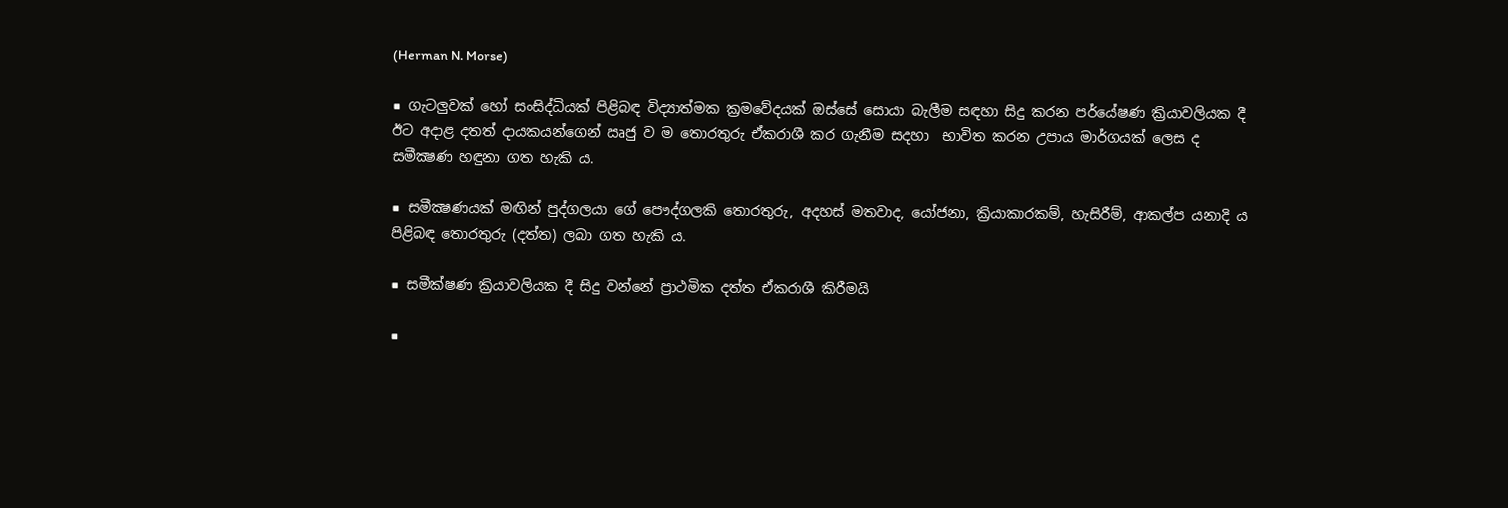(Herman N. Morse)

■ ගැටලුවක් හෝ සංසිද්ධියක් පිළිබඳ විද්‍යාත්මක ක්‍රමවේදයක් ඔස්සේ සොයා බැලීම සඳහා සිදු කරන පර්යේෂණ ක්‍රියාවලියක දී ඊට අදාළ දතත් දායකයන්ගෙන් ඍජු ව ම තොරතුරු ඒකරාශී කර ගැනීම සදහා  භාවිත කරන උපාය මාර්ගයක් ලෙස ද සමීක්‍ෂණ හඳුනා ගත හැකි ය.

■ සමීක්‍ෂණයක් මඟින් පුද්ගලයා ගේ පෞද්ගලකි තොරතුරු, අදහස් මතවාද, යෝජනා, ක්‍රියාකාරකම්, හැසිරීම්, ආකල්ප යනාදි ය පිළිබඳ තොරතුරු (දත්ත) ලබා ගත හැකි ය.

■ සමීක්ෂණ ක්‍රියාවලියක දී සිදු වන්නේ ප්‍රාථමික දත්ත ඒකරාශී කිරීමයි

■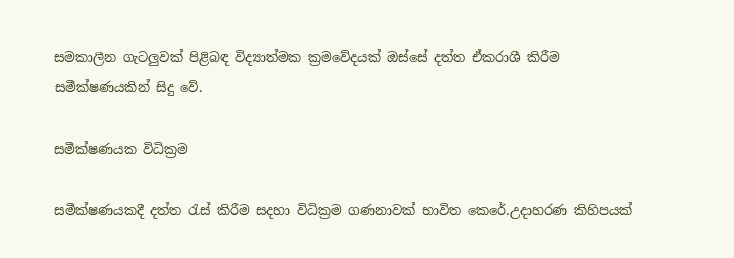සමකාලීන ගැටලුවක් පිළිබඳ විද්‍යාත්මක ක්‍රමවේදයක් ඔස්සේ දත්ත ඒකරාශී කිරීම  සමීක්ෂණයකින් සිදු වේ.

සමීක්ෂණයක විධික්‍රම

සමීක්ෂණයකදී දත්ත රැස් කිරීම සදහා විධික්‍රම ගණනාවක් භාවිත කෙරේ.උදාහරණ කිහිපයක්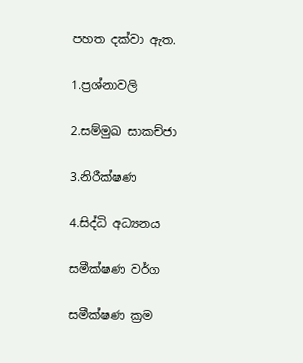පහත දක්වා ඇත.

1.ප්‍රශ්නාවලි

2.සම්මුඛ සාකච්ජා

3.නිරීක්ෂණ

4.සිද්ධි අධ්‍යනය

සමීක්ෂණ වර්ග

සමීක්ෂණ ක්‍රම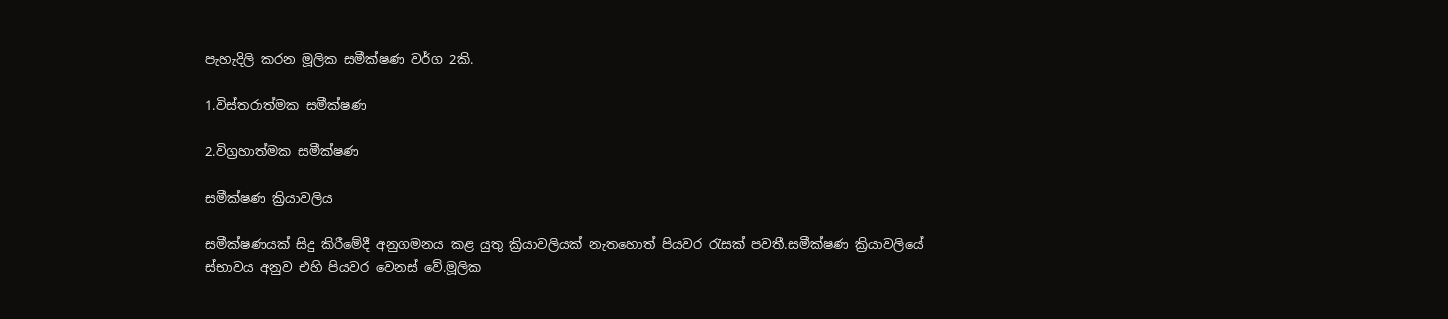පැහැදිලි කරන මූලික සමීක්ෂණ වර්ග 2කි.

1.විස්තරාත්මක සමීක්ෂණ

2.විග්‍රහාත්මක සමීක්ෂණ

සමීක්ෂණ ක්‍රියාවලිය

සමීක්ෂණයක් සිදු කිරීමේදී අනුගමනය කළ යුතු ක්‍රියාවලියක් නැතහොත් පියවර රැසක් පවතී.සමීක්ෂණ ක්‍රියාවලියේ ස්භාවය අනුව එහි පියවර වෙනස් වේ.මූලික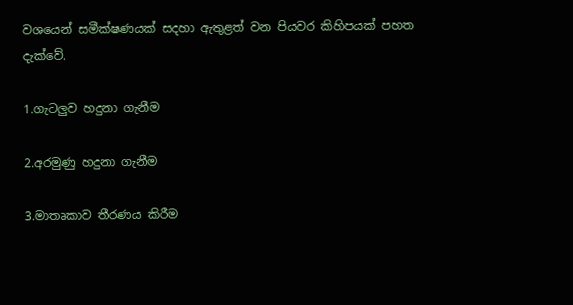වශයෙන් සමීක්ෂණයක් සදහා ඇතුළත් වන පියවර කිහිපයක් පහත දැක්වේ.

1.ගැටලුව හදුනා ගැනීම

2.අරමුණු හදුනා ගැනීම

3.මාතෘකාව තීරණය කිරීම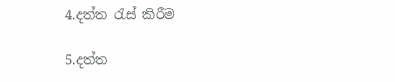4.දත්ත රැස් කිරීම

5.දත්ත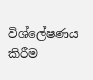විශ්ලේෂණය කිරීම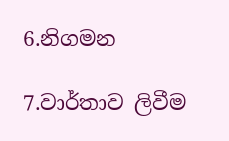6.නිගමන

7.වාර්තාව ලිවීම